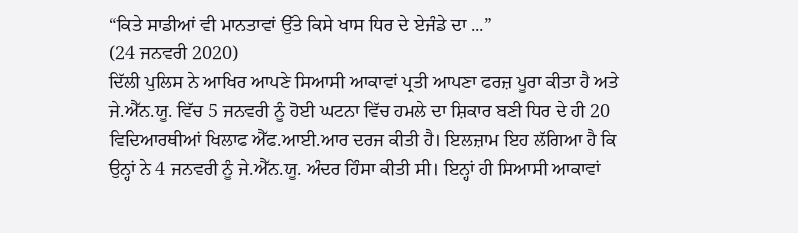“ਕਿਤੇ ਸਾਡੀਆਂ ਵੀ ਮਾਨਤਾਵਾਂ ਉੱਤੇ ਕਿਸੇ ਖਾਸ ਧਿਰ ਦੇ ਏਜੰਡੇ ਦਾ ...”
(24 ਜਨਵਰੀ 2020)
ਦਿੱਲੀ ਪੁਲਿਸ ਨੇ ਆਖਿਰ ਆਪਣੇ ਸਿਆਸੀ ਆਕਾਵਾਂ ਪ੍ਰਤੀ ਆਪਣਾ ਫਰਜ਼ ਪੂਰਾ ਕੀਤਾ ਹੈ ਅਤੇ ਜੇ.ਐੱਨ.ਯੂ. ਵਿੱਚ 5 ਜਨਵਰੀ ਨੂੰ ਹੋਈ ਘਟਨਾ ਵਿੱਚ ਹਮਲੇ ਦਾ ਸ਼ਿਕਾਰ ਬਣੀ ਧਿਰ ਦੇ ਹੀ 20 ਵਿਦਿਆਰਥੀਆਂ ਖਿਲਾਫ ਐੱਫ.ਆਈ.ਆਰ ਦਰਜ ਕੀਤੀ ਹੈ। ਇਲਜ਼ਾਮ ਇਹ ਲੱਗਿਆ ਹੈ ਕਿ ਉਨ੍ਹਾਂ ਨੇ 4 ਜਨਵਰੀ ਨੂੰ ਜੇ.ਐੱਨ.ਯੂ. ਅੰਦਰ ਹਿੰਸਾ ਕੀਤੀ ਸੀ। ਇਨ੍ਹਾਂ ਹੀ ਸਿਆਸੀ ਆਕਾਵਾਂ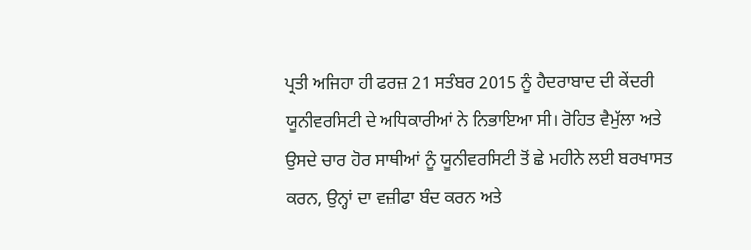ਪ੍ਰਤੀ ਅਜਿਹਾ ਹੀ ਫਰਜ਼ 21 ਸਤੰਬਰ 2015 ਨੂੰ ਹੈਦਰਾਬਾਦ ਦੀ ਕੇਂਦਰੀ ਯੂਨੀਵਰਸਿਟੀ ਦੇ ਅਧਿਕਾਰੀਆਂ ਨੇ ਨਿਭਾਇਆ ਸੀ। ਰੋਹਿਤ ਵੈਮੁੱਲਾ ਅਤੇ ਉਸਦੇ ਚਾਰ ਹੋਰ ਸਾਥੀਆਂ ਨੂੰ ਯੂਨੀਵਰਸਿਟੀ ਤੋਂ ਛੇ ਮਹੀਨੇ ਲਈ ਬਰਖਾਸਤ ਕਰਨ, ਉਨ੍ਹਾਂ ਦਾ ਵਜ਼ੀਫਾ ਬੰਦ ਕਰਨ ਅਤੇ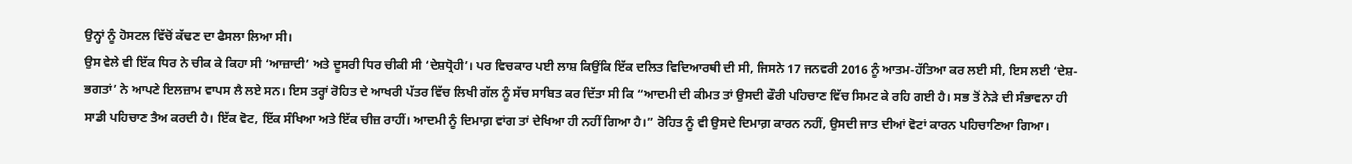ਉਨ੍ਹਾਂ ਨੂੰ ਹੋਸਟਲ ਵਿੱਚੋਂ ਕੱਢਣ ਦਾ ਫੈਸਲਾ ਲਿਆ ਸੀ।
ਉਸ ਵੇਲੇ ਵੀ ਇੱਕ ਧਿਰ ਨੇ ਚੀਕ ਕੇ ਕਿਹਾ ਸੀ ‘ਆਜ਼ਾਦੀ’ ਅਤੇ ਦੂਸਰੀ ਧਿਰ ਚੀਕੀ ਸੀ ‘ਦੇਸ਼ਧ੍ਰੋਹੀ’। ਪਰ ਵਿਚਕਾਰ ਪਈ ਲਾਸ਼ ਕਿਉਂਕਿ ਇੱਕ ਦਲਿਤ ਵਿਦਿਆਰਥੀ ਦੀ ਸੀ, ਜਿਸਨੇ 17 ਜਨਵਰੀ 2016 ਨੂੰ ਆਤਮ-ਹੱਤਿਆ ਕਰ ਲਈ ਸੀ, ਇਸ ਲਈ ‘ਦੇਸ਼-ਭਗਤਾਂ’ ਨੇ ਆਪਣੇ ਇਲਜ਼ਾਮ ਵਾਪਸ ਲੈ ਲਏ ਸਨ। ਇਸ ਤਰ੍ਹਾਂ ਰੋਹਿਤ ਦੇ ਆਖਰੀ ਪੱਤਰ ਵਿੱਚ ਲਿਖੀ ਗੱਲ ਨੂੰ ਸੱਚ ਸਾਬਿਤ ਕਰ ਦਿੱਤਾ ਸੀ ਕਿ “ਆਦਮੀ ਦੀ ਕੀਮਤ ਤਾਂ ਉਸਦੀ ਫੌਰੀ ਪਹਿਚਾਣ ਵਿੱਚ ਸਿਮਟ ਕੇ ਰਹਿ ਗਈ ਹੈ। ਸਭ ਤੋਂ ਨੇੜੇ ਦੀ ਸੰਭਾਵਨਾ ਹੀ ਸਾਡੀ ਪਹਿਚਾਣ ਤੈਅ ਕਰਦੀ ਹੈ। ਇੱਕ ਵੋਟ, ਇੱਕ ਸੰਖਿਆ ਅਤੇ ਇੱਕ ਚੀਜ਼ ਰਾਹੀਂ। ਆਦਮੀ ਨੂੰ ਦਿਮਾਗ਼ ਵਾਂਗ ਤਾਂ ਦੇਖਿਆ ਹੀ ਨਹੀਂ ਗਿਆ ਹੈ।” ਰੋਹਿਤ ਨੂੰ ਵੀ ਉਸਦੇ ਦਿਮਾਗ਼ ਕਾਰਨ ਨਹੀਂ, ਉਸਦੀ ਜਾਤ ਦੀਆਂ ਵੋਟਾਂ ਕਾਰਨ ਪਹਿਚਾਣਿਆ ਗਿਆ।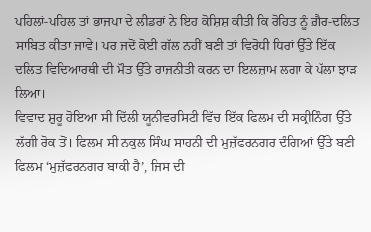ਪਹਿਲਾਂ-ਪਹਿਲ ਤਾਂ ਭਾਜਪਾ ਦੇ ਲੀਡਰਾਂ ਨੇ ਇਹ ਕੋਸ਼ਿਸ਼ ਕੀਤੀ ਕਿ ਰੋਹਿਤ ਨੂੰ ਗ਼ੈਰ-ਦਲਿਤ ਸਾਬਿਤ ਕੀਤਾ ਜਾਵੇ। ਪਰ ਜਦੋਂ ਕੋਈ ਗੱਲ ਨਹੀਂ ਬਣੀ ਤਾਂ ਵਿਰੋਧੀ ਧਿਰਾਂ ਉੱਤੇ ਇੱਕ ਦਲਿਤ ਵਿਦਿਆਰਥੀ ਦੀ ਮੌਤ ਉੱਤੇ ਰਾਜਨੀਤੀ ਕਰਨ ਦਾ ਇਲਜ਼ਾਮ ਲਗਾ ਕੇ ਪੱਲਾ ਝਾੜ ਲਿਆ।
ਵਿਵਾਦ ਸ਼ੁਰੂ ਹੋਇਆ ਸੀ ਦਿੱਲੀ ਯੂਨੀਵਰਸਿਟੀ ਵਿੱਚ ਇੱਕ ਫਿਲਮ ਦੀ ਸਕ੍ਰੀਨਿੰਗ ਉੱਤੇ ਲੱਗੀ ਰੋਕ ਤੋਂ। ਫਿਲਮ ਸੀ ਨਕੁਲ ਸਿੰਘ ਸਾਹਨੀ ਦੀ ਮੁਜ਼ੱਫਰਨਗਰ ਦੰਗਿਆਂ ਉੱਤੇ ਬਣੀ ਫਿਲਮ ‘ਮੁਜ਼ੱਫਰਨਗਰ ਬਾਕੀ ਹੈ’, ਜਿਸ ਦੀ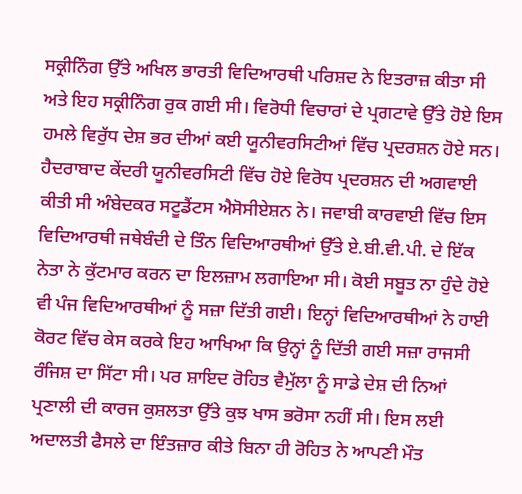ਸਕ੍ਰੀਨਿੰਗ ਉੱਤੇ ਅਖਿਲ ਭਾਰਤੀ ਵਿਦਿਆਰਥੀ ਪਰਿਸ਼ਦ ਨੇ ਇਤਰਾਜ਼ ਕੀਤਾ ਸੀ ਅਤੇ ਇਹ ਸਕ੍ਰੀਨਿੰਗ ਰੁਕ ਗਈ ਸੀ। ਵਿਰੋਧੀ ਵਿਚਾਰਾਂ ਦੇ ਪ੍ਰਗਟਾਵੇ ਉੱਤੇ ਹੋਏ ਇਸ ਹਮਲੇ ਵਿਰੁੱਧ ਦੇਸ਼ ਭਰ ਦੀਆਂ ਕਈ ਯੂਨੀਵਰਸਿਟੀਆਂ ਵਿੱਚ ਪ੍ਰਦਰਸ਼ਨ ਹੋਏ ਸਨ। ਹੈਦਰਾਬਾਦ ਕੇਂਦਰੀ ਯੂਨੀਵਰਸਿਟੀ ਵਿੱਚ ਹੋਏ ਵਿਰੋਧ ਪ੍ਰਦਰਸ਼ਨ ਦੀ ਅਗਵਾਈ ਕੀਤੀ ਸੀ ਅੰਬੇਦਕਰ ਸਟੂਡੈਂਟਸ ਐਸੋਸੀਏਸ਼ਨ ਨੇ। ਜਵਾਬੀ ਕਾਰਵਾਈ ਵਿੱਚ ਇਸ ਵਿਦਿਆਰਥੀ ਜਥੇਬੰਦੀ ਦੇ ਤਿੰਨ ਵਿਦਿਆਰਥੀਆਂ ਉੱਤੇ ਏ.ਬੀ.ਵੀ.ਪੀ. ਦੇ ਇੱਕ ਨੇਤਾ ਨੇ ਕੁੱਟਮਾਰ ਕਰਨ ਦਾ ਇਲਜ਼ਾਮ ਲਗਾਇਆ ਸੀ। ਕੋਈ ਸਬੂਤ ਨਾ ਹੁੰਦੇ ਹੋਏ ਵੀ ਪੰਜ ਵਿਦਿਆਰਥੀਆਂ ਨੂੰ ਸਜ਼ਾ ਦਿੱਤੀ ਗਈ। ਇਨ੍ਹਾਂ ਵਿਦਿਆਰਥੀਆਂ ਨੇ ਹਾਈ ਕੋਰਟ ਵਿੱਚ ਕੇਸ ਕਰਕੇ ਇਹ ਆਖਿਆ ਕਿ ਉਨ੍ਹਾਂ ਨੂੰ ਦਿੱਤੀ ਗਈ ਸਜ਼ਾ ਰਾਜਸੀ ਰੰਜਿਸ਼ ਦਾ ਸਿੱਟਾ ਸੀ। ਪਰ ਸ਼ਾਇਦ ਰੋਹਿਤ ਵੈਮੁੱਲਾ ਨੂੰ ਸਾਡੇ ਦੇਸ਼ ਦੀ ਨਿਆਂ ਪ੍ਰਣਾਲੀ ਦੀ ਕਾਰਜ ਕੁਸ਼ਲਤਾ ਉੱਤੇ ਕੁਝ ਖਾਸ ਭਰੋਸਾ ਨਹੀਂ ਸੀ। ਇਸ ਲਈ ਅਦਾਲਤੀ ਫੈਸਲੇ ਦਾ ਇੰਤਜ਼ਾਰ ਕੀਤੇ ਬਿਨਾ ਹੀ ਰੋਹਿਤ ਨੇ ਆਪਣੀ ਮੌਤ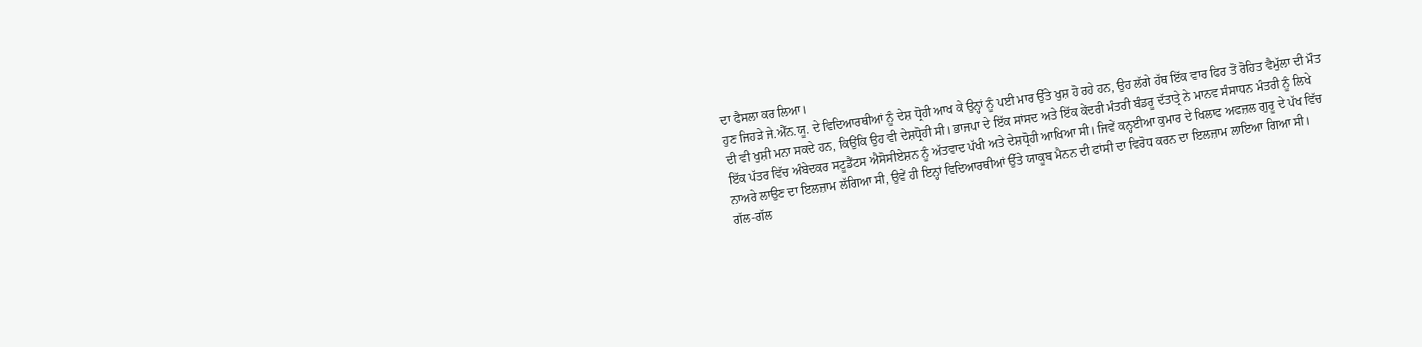ਦਾ ਫੈਸਲਾ ਕਰ ਲਿਆ।
ਹੁਣ ਜਿਹੜੇ ਜੇ.ਐੱਨ.ਯੂ. ਦੇ ਵਿਦਿਆਰਥੀਆਂ ਨੂੰ ਦੇਸ਼ ਧ੍ਰੋਹੀ ਆਖ ਕੇ ਉਨ੍ਹਾਂ ਨੂੰ ਪਈ ਮਾਰ ਉੱਤੇ ਖੁਸ਼ ਹੋ ਰਹੇ ਹਨ, ਉਹ ਲੱਗੇ ਹੱਥ ਇੱਕ ਵਾਰ ਫਿਰ ਤੋਂ ਰੋਹਿਤ ਵੈਮੁੱਲਾ ਦੀ ਮੌਤ ਦੀ ਵੀ ਖੁਸ਼ੀ ਮਨਾ ਸਕਦੇ ਹਨ, ਕਿਉਂਕਿ ਉਹ ਵੀ ਦੇਸ਼ਧ੍ਰੋਹੀ ਸੀ। ਭਾਜਪਾ ਦੇ ਇੱਕ ਸਾਂਸਦ ਅਤੇ ਇੱਕ ਕੇਂਦਰੀ ਮੰਤਰੀ ਬੰਡਰੂ ਦੱਤਾਤ੍ਰੇ ਨੇ ਮਾਨਵ ਸੰਸਾਧਨ ਮੰਤਰੀ ਨੂੰ ਲਿਖੇ ਇੱਕ ਪੱਤਰ ਵਿੱਚ ਅੰਬੇਦਕਰ ਸਟੂਡੈਂਟਸ ਐਸੋਸੀਏਸ਼ਨ ਨੂੰ ਅੱਤਵਾਦ ਪੱਖੀ ਅਤੇ ਦੇਸ਼ਧ੍ਰੋਹੀ ਆਖਿਆ ਸੀ। ਜਿਵੇਂ ਕਨ੍ਹਈਆ ਕੁਮਾਰ ਦੇ ਖਿਲਾਫ ਅਫਜ਼ਲ ਗੁਰੂ ਦੇ ਪੱਖ ਵਿੱਚ ਨਾਅਰੇ ਲਾਉਣ ਦਾ ਇਲਜ਼ਾਮ ਲੱਗਿਆ ਸੀ, ਉਵੇਂ ਹੀ ਇਨ੍ਹਾਂ ਵਿਦਿਆਰਥੀਆਂ ਉੱਤੇ ਯਾਕੂਬ ਮੈਨਨ ਦੀ ਫਾਂਸੀ ਦਾ ਵਿਰੋਧ ਕਰਨ ਦਾ ਇਲਜ਼ਾਮ ਲਾਇਆ ਗਿਆ ਸੀ।
ਗੱਲ-ਗੱਲ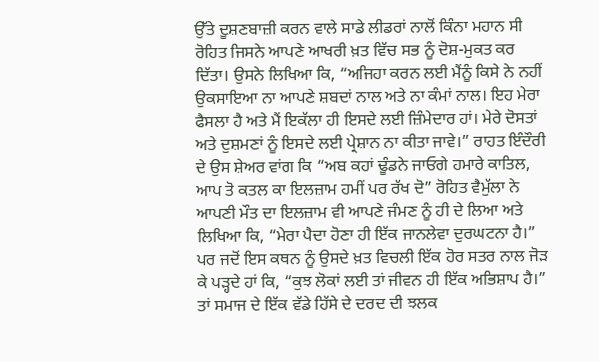ਉੱਤੇ ਦੂਸ਼ਣਬਾਜ਼ੀ ਕਰਨ ਵਾਲੇ ਸਾਡੇ ਲੀਡਰਾਂ ਨਾਲੋਂ ਕਿੰਨਾ ਮਹਾਨ ਸੀ ਰੋਹਿਤ ਜਿਸਨੇ ਆਪਣੇ ਆਖਰੀ ਖ਼ਤ ਵਿੱਚ ਸਭ ਨੂੰ ਦੋਸ਼-ਮੁਕਤ ਕਰ ਦਿੱਤਾ। ਉਸਨੇ ਲਿਖਿਆ ਕਿ, “ਅਜਿਹਾ ਕਰਨ ਲਈ ਮੈਂਨੂੰ ਕਿਸੇ ਨੇ ਨਹੀਂ ਉਕਸਾਇਆ ਨਾ ਆਪਣੇ ਸ਼ਬਦਾਂ ਨਾਲ ਅਤੇ ਨਾ ਕੰਮਾਂ ਨਾਲ। ਇਹ ਮੇਰਾ ਫੈਸਲਾ ਹੈ ਅਤੇ ਮੈਂ ਇਕੱਲਾ ਹੀ ਇਸਦੇ ਲਈ ਜ਼ਿੰਮੇਦਾਰ ਹਾਂ। ਮੇਰੇ ਦੋਸਤਾਂ ਅਤੇ ਦੁਸ਼ਮਣਾਂ ਨੂੰ ਇਸਦੇ ਲਈ ਪ੍ਰੇਸ਼ਾਨ ਨਾ ਕੀਤਾ ਜਾਵੇ।” ਰਾਹਤ ਇੰਦੌਰੀ ਦੇ ਉਸ ਸ਼ੇਅਰ ਵਾਂਗ ਕਿ “ਅਬ ਕਹਾਂ ਢੂੰਡਨੇ ਜਾਓਗੇ ਹਮਾਰੇ ਕਾਤਿਲ, ਆਪ ਤੋ ਕਤਲ ਕਾ ਇਲਜ਼ਾਮ ਹਮੀਂ ਪਰ ਰੱਖ ਦੋ” ਰੋਹਿਤ ਵੈਮੁੱਲਾ ਨੇ ਆਪਣੀ ਮੌਤ ਦਾ ਇਲਜ਼ਾਮ ਵੀ ਆਪਣੇ ਜੰਮਣ ਨੂੰ ਹੀ ਦੇ ਲਿਆ ਅਤੇ ਲਿਖਿਆ ਕਿ, “ਮੇਰਾ ਪੈਦਾ ਹੋਣਾ ਹੀ ਇੱਕ ਜਾਨਲੇਵਾ ਦੁਰਘਟਨਾ ਹੈ।” ਪਰ ਜਦੋਂ ਇਸ ਕਥਨ ਨੂੰ ਉਸਦੇ ਖ਼ਤ ਵਿਚਲੀ ਇੱਕ ਹੋਰ ਸਤਰ ਨਾਲ ਜੋੜ ਕੇ ਪੜ੍ਹਦੇ ਹਾਂ ਕਿ, “ਕੁਝ ਲੋਕਾਂ ਲਈ ਤਾਂ ਜੀਵਨ ਹੀ ਇੱਕ ਅਭਿਸ਼ਾਪ ਹੈ।” ਤਾਂ ਸਮਾਜ ਦੇ ਇੱਕ ਵੱਡੇ ਹਿੱਸੇ ਦੇ ਦਰਦ ਦੀ ਝਲਕ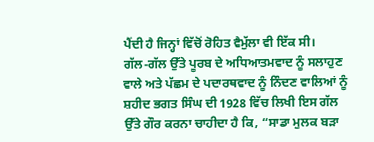ਪੈਂਦੀ ਹੈ ਜਿਨ੍ਹਾਂ ਵਿੱਚੋਂ ਰੋਹਿਤ ਵੈਮੁੱਲਾ ਵੀ ਇੱਕ ਸੀ।
ਗੱਲ-ਗੱਲ ਉੱਤੇ ਪੂਰਬ ਦੇ ਅਧਿਆਤਮਵਾਦ ਨੂੰ ਸਲਾਹੁਣ ਵਾਲੇ ਅਤੇ ਪੱਛਮ ਦੇ ਪਦਾਰਥਵਾਦ ਨੂੰ ਨਿੰਦਣ ਵਾਲਿਆਂ ਨੂੰ ਸ਼ਹੀਦ ਭਗਤ ਸਿੰਘ ਦੀ 1928 ਵਿੱਚ ਲਿਖੀ ਇਸ ਗੱਲ ਉੱਤੇ ਗੌਰ ਕਰਨਾ ਚਾਹੀਦਾ ਹੈ ਕਿ, “ਸਾਡਾ ਮੁਲਕ ਬੜਾ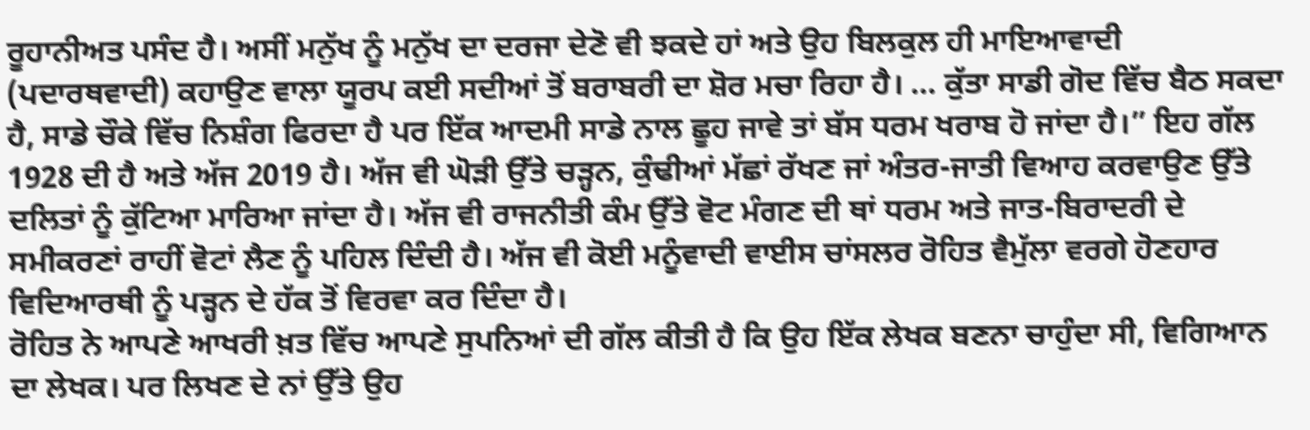ਰੂਹਾਨੀਅਤ ਪਸੰਦ ਹੈ। ਅਸੀਂ ਮਨੁੱਖ ਨੂੰ ਮਨੁੱਖ ਦਾ ਦਰਜਾ ਦੇਣੋ ਵੀ ਝਕਦੇ ਹਾਂ ਅਤੇ ਉਹ ਬਿਲਕੁਲ ਹੀ ਮਾਇਆਵਾਦੀ (ਪਦਾਰਥਵਾਦੀ) ਕਹਾਉਣ ਵਾਲਾ ਯੂਰਪ ਕਈ ਸਦੀਆਂ ਤੋਂ ਬਰਾਬਰੀ ਦਾ ਸ਼ੋਰ ਮਚਾ ਰਿਹਾ ਹੈ। … ਕੁੱਤਾ ਸਾਡੀ ਗੋਦ ਵਿੱਚ ਬੈਠ ਸਕਦਾ ਹੈ, ਸਾਡੇ ਚੌਕੇ ਵਿੱਚ ਨਿਸ਼ੰਗ ਫਿਰਦਾ ਹੈ ਪਰ ਇੱਕ ਆਦਮੀ ਸਾਡੇ ਨਾਲ ਛੂਹ ਜਾਵੇ ਤਾਂ ਬੱਸ ਧਰਮ ਖਰਾਬ ਹੋ ਜਾਂਦਾ ਹੈ।” ਇਹ ਗੱਲ 1928 ਦੀ ਹੈ ਅਤੇ ਅੱਜ 2019 ਹੈ। ਅੱਜ ਵੀ ਘੋੜੀ ਉੱਤੇ ਚੜ੍ਹਨ, ਕੁੰਢੀਆਂ ਮੱਛਾਂ ਰੱਖਣ ਜਾਂ ਅੰਤਰ-ਜਾਤੀ ਵਿਆਹ ਕਰਵਾਉਣ ਉੱਤੇ ਦਲਿਤਾਂ ਨੂੰ ਕੁੱਟਿਆ ਮਾਰਿਆ ਜਾਂਦਾ ਹੈ। ਅੱਜ ਵੀ ਰਾਜਨੀਤੀ ਕੰਮ ਉੱਤੇ ਵੋਟ ਮੰਗਣ ਦੀ ਥਾਂ ਧਰਮ ਅਤੇ ਜਾਤ-ਬਿਰਾਦਰੀ ਦੇ ਸਮੀਕਰਣਾਂ ਰਾਹੀਂ ਵੋਟਾਂ ਲੈਣ ਨੂੰ ਪਹਿਲ ਦਿੰਦੀ ਹੈ। ਅੱਜ ਵੀ ਕੋਈ ਮਨੂੰਵਾਦੀ ਵਾਈਸ ਚਾਂਸਲਰ ਰੋਹਿਤ ਵੈਮੁੱਲਾ ਵਰਗੇ ਹੋਣਹਾਰ ਵਿਦਿਆਰਥੀ ਨੂੰ ਪੜ੍ਹਨ ਦੇ ਹੱਕ ਤੋਂ ਵਿਰਵਾ ਕਰ ਦਿੰਦਾ ਹੈ।
ਰੋਹਿਤ ਨੇ ਆਪਣੇ ਆਖਰੀ ਖ਼ਤ ਵਿੱਚ ਆਪਣੇ ਸੁਪਨਿਆਂ ਦੀ ਗੱਲ ਕੀਤੀ ਹੈ ਕਿ ਉਹ ਇੱਕ ਲੇਖਕ ਬਣਨਾ ਚਾਹੁੰਦਾ ਸੀ, ਵਿਗਿਆਨ ਦਾ ਲੇਖਕ। ਪਰ ਲਿਖਣ ਦੇ ਨਾਂ ਉੱਤੇ ਉਹ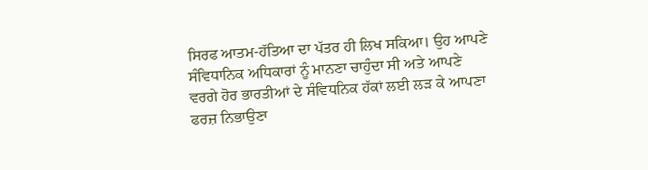ਸਿਰਫ ਆਤਮ-ਹੱਤਿਆ ਦਾ ਪੱਤਰ ਹੀ ਲਿਖ ਸਕਿਆ। ਉਹ ਆਪਣੇ ਸੰਵਿਧਾਨਿਕ ਅਧਿਕਾਰਾਂ ਨੂੰ ਮਾਨਣਾ ਚਾਹੁੰਦਾ ਸੀ ਅਤੇ ਆਪਣੇ ਵਰਗੇ ਹੋਰ ਭਾਰਤੀਆਂ ਦੇ ਸੰਵਿਧਨਿਕ ਹੱਕਾਂ ਲਈ ਲੜ ਕੇ ਆਪਣਾ ਫਰਜ਼ ਨਿਭਾਉਣਾ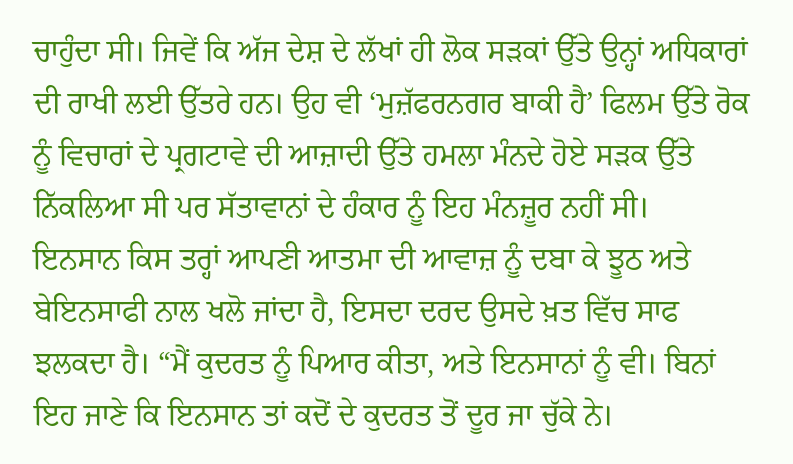ਚਾਹੁੰਦਾ ਸੀ। ਜਿਵੇਂ ਕਿ ਅੱਜ ਦੇਸ਼ ਦੇ ਲੱਖਾਂ ਹੀ ਲੋਕ ਸੜਕਾਂ ਉੱਤੇ ਉਨ੍ਹਾਂ ਅਧਿਕਾਰਾਂ ਦੀ ਰਾਖੀ ਲਈ ਉੱਤਰੇ ਹਨ। ਉਹ ਵੀ ‘ਮੁਜ਼ੱਫਰਨਗਰ ਬਾਕੀ ਹੈ’ ਫਿਲਮ ਉੱਤੇ ਰੋਕ ਨੂੰ ਵਿਚਾਰਾਂ ਦੇ ਪ੍ਰਗਟਾਵੇ ਦੀ ਆਜ਼ਾਦੀ ਉੱਤੇ ਹਮਲਾ ਮੰਨਦੇ ਹੋਏ ਸੜਕ ਉੱਤੇ ਨਿੱਕਲਿਆ ਸੀ ਪਰ ਸੱਤਾਵਾਨਾਂ ਦੇ ਹੰਕਾਰ ਨੂੰ ਇਹ ਮੰਨਜ਼ੂਰ ਨਹੀਂ ਸੀ।
ਇਨਸਾਨ ਕਿਸ ਤਰ੍ਹਾਂ ਆਪਣੀ ਆਤਮਾ ਦੀ ਆਵਾਜ਼ ਨੂੰ ਦਬਾ ਕੇ ਝੂਠ ਅਤੇ ਬੇਇਨਸਾਫੀ ਨਾਲ ਖਲੋ ਜਾਂਦਾ ਹੈ, ਇਸਦਾ ਦਰਦ ਉਸਦੇ ਖ਼ਤ ਵਿੱਚ ਸਾਫ ਝਲਕਦਾ ਹੈ। “ਮੈਂ ਕੁਦਰਤ ਨੂੰ ਪਿਆਰ ਕੀਤਾ, ਅਤੇ ਇਨਸਾਨਾਂ ਨੂੰ ਵੀ। ਬਿਨਾਂ ਇਹ ਜਾਣੇ ਕਿ ਇਨਸਾਨ ਤਾਂ ਕਦੋਂ ਦੇ ਕੁਦਰਤ ਤੋਂ ਦੂਰ ਜਾ ਚੁੱਕੇ ਨੇ।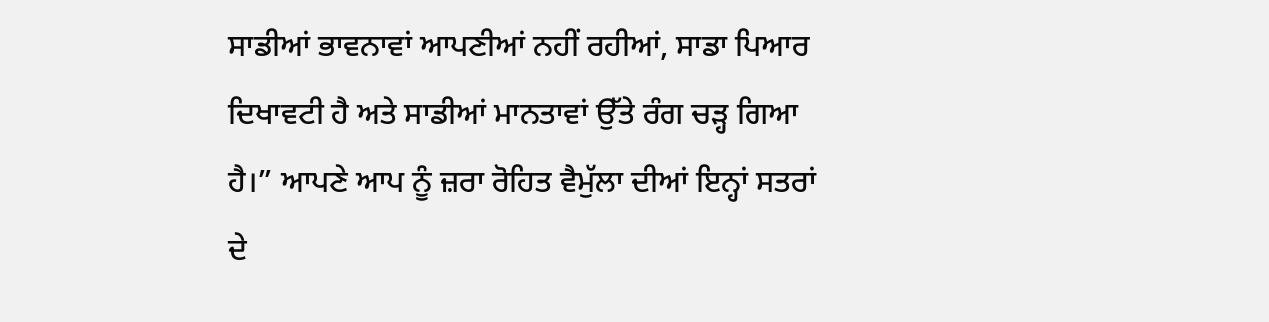ਸਾਡੀਆਂ ਭਾਵਨਾਵਾਂ ਆਪਣੀਆਂ ਨਹੀਂ ਰਹੀਆਂ, ਸਾਡਾ ਪਿਆਰ ਦਿਖਾਵਟੀ ਹੈ ਅਤੇ ਸਾਡੀਆਂ ਮਾਨਤਾਵਾਂ ਉੱਤੇ ਰੰਗ ਚੜ੍ਹ ਗਿਆ ਹੈ।” ਆਪਣੇ ਆਪ ਨੂੰ ਜ਼ਰਾ ਰੋਹਿਤ ਵੈਮੁੱਲਾ ਦੀਆਂ ਇਨ੍ਹਾਂ ਸਤਰਾਂ ਦੇ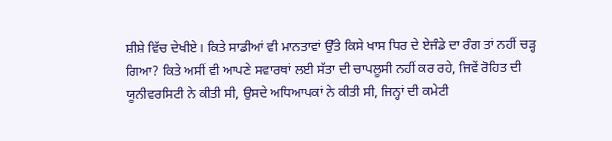ਸ਼ੀਸ਼ੇ ਵਿੱਚ ਦੇਖੀਏ। ਕਿਤੇ ਸਾਡੀਆਂ ਵੀ ਮਾਨਤਾਵਾਂ ਉੱਤੇ ਕਿਸੇ ਖਾਸ ਧਿਰ ਦੇ ਏਜੰਡੇ ਦਾ ਰੰਗ ਤਾਂ ਨਹੀਂ ਚੜ੍ਹ ਗਿਆ? ਕਿਤੇ ਅਸੀਂ ਵੀ ਆਪਣੇ ਸਵਾਰਥਾਂ ਲਈ ਸੱਤਾ ਦੀ ਚਾਪਲੂਸੀ ਨਹੀਂ ਕਰ ਰਹੇ, ਜਿਵੇਂ ਰੋਹਿਤ ਦੀ ਯੂਨੀਵਰਸਿਟੀ ਨੇ ਕੀਤੀ ਸੀ, ਉਸਦੇ ਅਧਿਆਪਕਾਂ ਨੇ ਕੀਤੀ ਸੀ, ਜਿਨ੍ਹਾਂ ਦੀ ਕਮੇਟੀ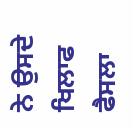ਨੇ ਉਸਦੇ ਖਿਲਾਫ ਫੈਸਲਾ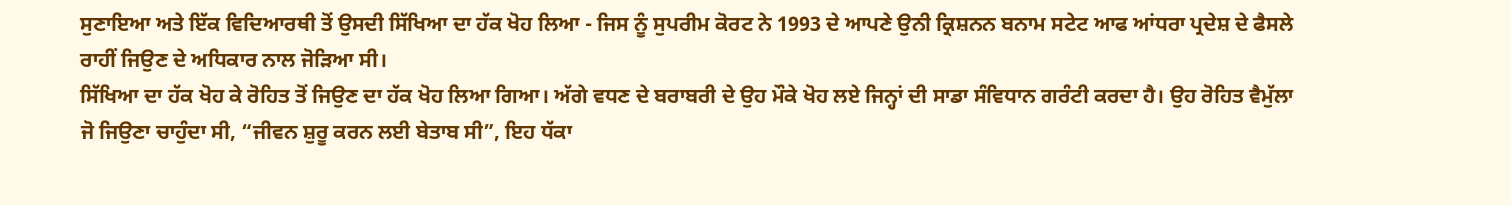ਸੁਣਾਇਆ ਅਤੇ ਇੱਕ ਵਿਦਿਆਰਥੀ ਤੋਂ ਉਸਦੀ ਸਿੱਖਿਆ ਦਾ ਹੱਕ ਖੋਹ ਲਿਆ - ਜਿਸ ਨੂੰ ਸੁਪਰੀਮ ਕੋਰਟ ਨੇ 1993 ਦੇ ਆਪਣੇ ਉਨੀ ਕ੍ਰਿਸ਼ਨਨ ਬਨਾਮ ਸਟੇਟ ਆਫ ਆਂਧਰਾ ਪ੍ਰਦੇਸ਼ ਦੇ ਫੈਸਲੇ ਰਾਹੀਂ ਜਿਉਣ ਦੇ ਅਧਿਕਾਰ ਨਾਲ ਜੋੜਿਆ ਸੀ।
ਸਿੱਖਿਆ ਦਾ ਹੱਕ ਖੋਹ ਕੇ ਰੋਹਿਤ ਤੋਂ ਜਿਉਣ ਦਾ ਹੱਕ ਖੋਹ ਲਿਆ ਗਿਆ। ਅੱਗੇ ਵਧਣ ਦੇ ਬਰਾਬਰੀ ਦੇ ਉਹ ਮੌਕੇ ਖੋਹ ਲਏ ਜਿਨ੍ਹਾਂ ਦੀ ਸਾਡਾ ਸੰਵਿਧਾਨ ਗਰੰਟੀ ਕਰਦਾ ਹੈ। ਉਹ ਰੋਹਿਤ ਵੈਮੁੱਲਾ ਜੋ ਜਿਉਣਾ ਚਾਹੁੰਦਾ ਸੀ, “ਜੀਵਨ ਸ਼ੁਰੂ ਕਰਨ ਲਈ ਬੇਤਾਬ ਸੀ”, ਇਹ ਧੱਕਾ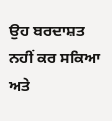ਉਹ ਬਰਦਾਸ਼ਤ ਨਹੀਂ ਕਰ ਸਕਿਆ ਅਤੇ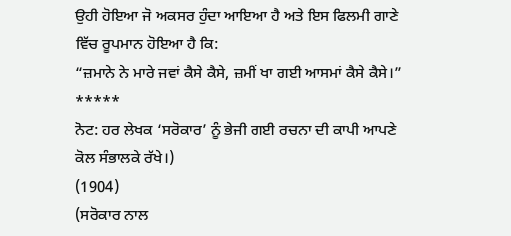ਉਹੀ ਹੋਇਆ ਜੋ ਅਕਸਰ ਹੁੰਦਾ ਆਇਆ ਹੈ ਅਤੇ ਇਸ ਫਿਲਮੀ ਗਾਣੇ ਵਿੱਚ ਰੂਪਮਾਨ ਹੋਇਆ ਹੈ ਕਿ:
“ਜ਼ਮਾਨੇ ਨੇ ਮਾਰੇ ਜਵਾਂ ਕੈਸੇ ਕੈਸੇ, ਜ਼ਮੀਂ ਖਾ ਗਈ ਆਸਮਾਂ ਕੈਸੇ ਕੈਸੇ।”
*****
ਨੋਟ: ਹਰ ਲੇਖਕ ‘ਸਰੋਕਾਰ’ ਨੂੰ ਭੇਜੀ ਗਈ ਰਚਨਾ ਦੀ ਕਾਪੀ ਆਪਣੇ ਕੋਲ ਸੰਭਾਲਕੇ ਰੱਖੇ।)
(1904)
(ਸਰੋਕਾਰ ਨਾਲ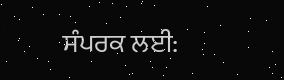ਸੰਪਰਕ ਲਈ: